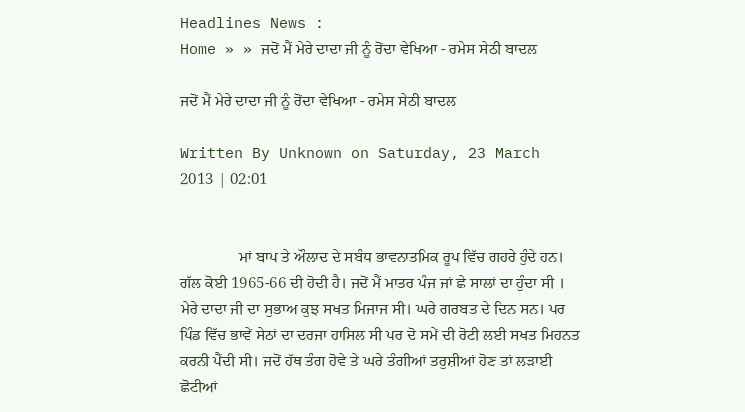Headlines News :
Home » » ਜਦੋਂ ਮੈਂ ਮੇਰੇ ਦਾਦਾ ਜੀ ਨੂੰ ਰੋਂਦਾ ਵੇਖਿਆ - ਰਮੇਸ ਸੇਠੀ ਬਾਦਲ

ਜਦੋਂ ਮੈਂ ਮੇਰੇ ਦਾਦਾ ਜੀ ਨੂੰ ਰੋਂਦਾ ਵੇਖਿਆ - ਰਮੇਸ ਸੇਠੀ ਬਾਦਲ

Written By Unknown on Saturday, 23 March 2013 | 02:01


               ਮਾਂ ਬਾਪ ਤੇ ਔਲਾਦ ਦੇ ਸਬੰਧ ਭਾਵਨਾਤਮਿਕ ਰੂਪ ਵਿੱਚ ਗਹਰੇ ਹੁੰਦੇ ਹਨ। ਗੱਲ ਕੋਈ 1965-66 ਦੀ ਹੋਦੀ ਹੈ। ਜਦੋਂ ਮੈਂ ਮਾਤਰ ਪੰਜ ਜਾਂ ਛੇ ਸਾਲਾਂ ਦਾ ਹੁੰਦਾ ਸੀ । ਮੇਰੇ ਦਾਦਾ ਜੀ ਦਾ ਸੁਭਾਅ ਕੁਝ ਸਖਤ ਮਿਜਾਜ ਸੀ। ਘਰੇ ਗਰਬਤ ਦੇ ਦਿਨ ਸਨ। ਪਰ ਪਿੰਡ ਵਿੱਚ ਭਾਵੇਂ ਸੇਠਾਂ ਦਾ ਦਰਜਾ ਹਾਸਿਲ ਸੀ ਪਰ ਦੋ ਸਮੇਂ ਦੀ ਰੋਟੀ ਲਈ ਸਖਤ ਮਿਹਨਤ ਕਰਨੀ ਪੈਂਦੀ ਸੀ। ਜਦੋਂ ਹੱਥ ਤੰਗ ਹੋਵੇ ਤੇ ਘਰੇ ਤੰਗੀਆਂ ਤਰੁਸ਼ੀਆਂ ਹੋਣ ਤਾਂ ਲੜਾਈ ਛੋਟੀਆਂ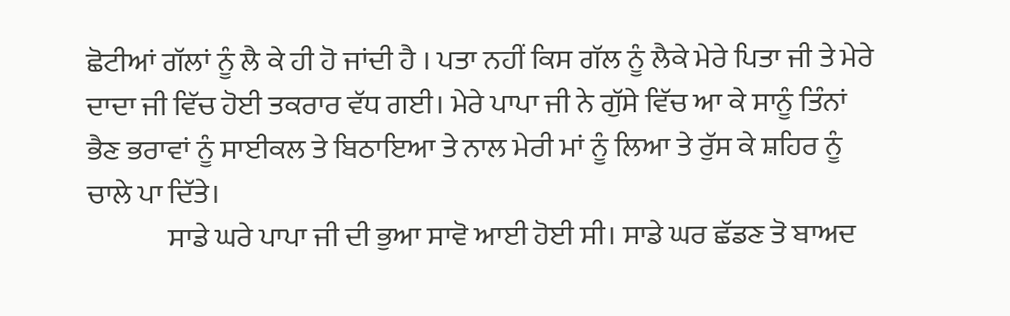ਛੋਟੀਆਂ ਗੱਲਾਂ ਨੂੰ ਲੈ ਕੇ ਹੀ ਹੋ ਜਾਂਦੀ ਹੈ । ਪਤਾ ਨਹੀਂ ਕਿਸ ਗੱਲ ਨੂੰ ਲੈਕੇ ਮੇਰੇ ਪਿਤਾ ਜੀ ਤੇ ਮੇਰੇ ਦਾਦਾ ਜੀ ਵਿੱਚ ਹੋਈ ਤਕਰਾਰ ਵੱਧ ਗਈ। ਮੇਰੇ ਪਾਪਾ ਜੀ ਨੇ ਗੁੱਸੇ ਵਿੱਚ ਆ ਕੇ ਸਾਨੂੰ ਤਿੰਨਾਂ ਭੈਣ ਭਰਾਵਾਂ ਨੂੰ ਸਾਈਕਲ ਤੇ ਬਿਠਾਇਆ ਤੇ ਨਾਲ ਮੇਰੀ ਮਾਂ ਨੂੰ ਲਿਆ ਤੇ ਰੁੱਸ ਕੇ ਸ਼ਹਿਰ ਨੂੰ ਚਾਲੇ ਪਾ ਦਿੱਤੇ।
              ਸਾਡੇ ਘਰੇ ਪਾਪਾ ਜੀ ਦੀ ਭੁਆ ਸਾਵੋ ਆਈ ਹੋਈ ਸੀ। ਸਾਡੇ ਘਰ ਛੱਡਣ ਤੋ ਬਾਅਦ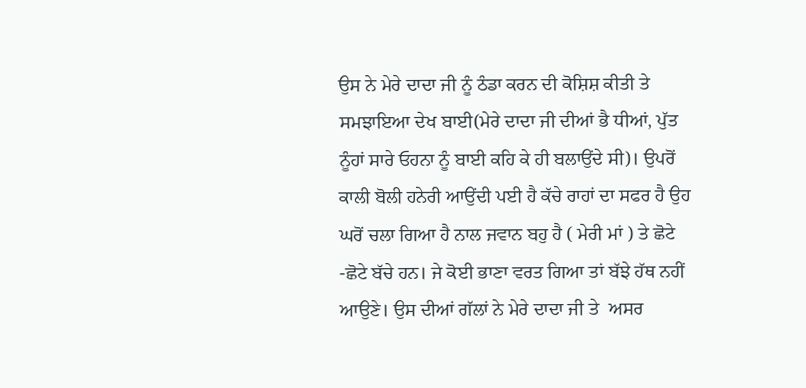ਉਸ ਨੇ ਮੇਰੇ ਦਾਦਾ ਜੀ ਨੂੰ ਠੰਡਾ ਕਰਨ ਦੀ ਕੋਸ਼ਿਸ਼ ਕੀਤੀ ਤੇ ਸਮਝਾਇਆ ਦੇਖ ਬਾਈ(ਮੇਰੇ ਦਾਦਾ ਜੀ ਦੀਆਂ ਭੈ ਧੀਆਂ, ਪੁੱਤ ਨੂੰਹਾਂ ਸਾਰੇ ਓਹਨਾ ਨੂੰ ਬਾਈ ਕਹਿ ਕੇ ਹੀ ਬਲਾਉਂਦੇ ਸੀ)। ਉਪਰੋਂ ਕਾਲੀ ਬੋਲੀ ਹਨੇਰੀ ਆਉਂਦੀ ਪਈ ਹੈ ਕੱਚੇ ਰਾਹਾਂ ਦਾ ਸਫਰ ਹੈ ਉਹ ਘਰੋਂ ਚਲਾ ਗਿਆ ਹੈ ਨਾਲ ਜਵਾਨ ਬਹੁ ਹੈ ( ਮੇਰੀ ਮਾਂ ) ਤੇ ਛੋਟੇ -ਛੋਟੇ ਬੱਚੇ ਹਨ। ਜੇ ਕੋਈ ਭਾਣਾ ਵਰਤ ਗਿਆ ਤਾਂ ਬੱਝੇ ਹੱਥ ਨਹੀਂ ਆਉਣੇ। ਉਸ ਦੀਆਂ ਗੱਲਾਂ ਨੇ ਮੇਰੇ ਦਾਦਾ ਜੀ ਤੇ  ਅਸਰ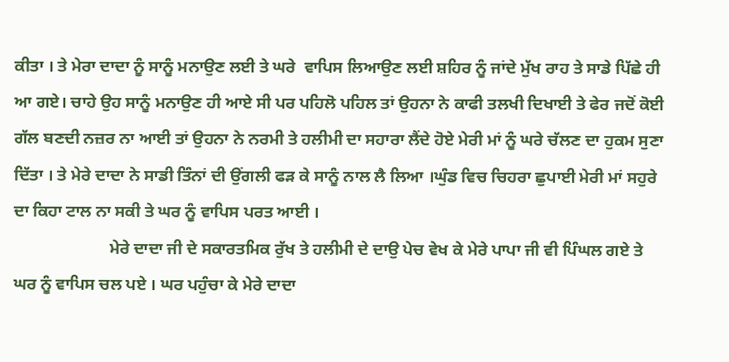ਕੀਤਾ । ਤੇ ਮੇਰਾ ਦਾਦਾ ਨੂੰ ਸਾਨੂੰ ਮਨਾਉਣ ਲਈ ਤੇ ਘਰੇ  ਵਾਪਿਸ ਲਿਆਉਣ ਲਈ ਸ਼ਹਿਰ ਨੂੰ ਜਾਂਦੇ ਮੁੱਖ ਰਾਹ ਤੇ ਸਾਡੇ ਪਿੱਛੇ ਹੀ ਆ ਗਏ। ਚਾਹੇ ਉਹ ਸਾਨੂੰ ਮਨਾਉਣ ਹੀ ਆਏ ਸੀ ਪਰ ਪਹਿਲੋ ਪਹਿਲ ਤਾਂ ਉਹਨਾ ਨੇ ਕਾਫੀ ਤਲਖੀ ਦਿਖਾਈ ਤੇ ਫੇਰ ਜਦੋਂ ਕੋਈ ਗੱਲ ਬਣਦੀ ਨਜ਼ਰ ਨਾ ਆਈ ਤਾਂ ਉਹਨਾ ਨੇ ਨਰਮੀ ਤੇ ਹਲੀਮੀ ਦਾ ਸਹਾਰਾ ਲੈਂਦੇ ਹੋਏ ਮੇਰੀ ਮਾਂ ਨੂੰ ਘਰੇ ਚੱਲਣ ਦਾ ਹੁਕਮ ਸੁਣਾ ਦਿੱਤਾ । ਤੇ ਮੇਰੇ ਦਾਦਾ ਨੇ ਸਾਡੀ ਤਿੰਨਾਂ ਦੀ ਉਂਗਲੀ ਫੜ ਕੇ ਸਾਨੂੰ ਨਾਲ ਲੈ ਲਿਆ ।ਘੁੰਡ ਵਿਚ ਚਿਹਰਾ ਛੁਪਾਈ ਮੇਰੀ ਮਾਂ ਸਹੁਰੇ ਦਾ ਕਿਹਾ ਟਾਲ ਨਾ ਸਕੀ ਤੇ ਘਰ ਨੂੰ ਵਾਪਿਸ ਪਰਤ ਆਈ ।
                       ਮੇਰੇ ਦਾਦਾ ਜੀ ਦੇ ਸਕਾਰਤਮਿਕ ਰੁੱਖ ਤੇ ਹਲੀਮੀ ਦੇ ਦਾਉ ਪੇਚ ਵੇਖ ਕੇ ਮੇਰੇ ਪਾਪਾ ਜੀ ਵੀ ਪਿੰਘਲ ਗਏ ਤੇ ਘਰ ਨੂੰ ਵਾਪਿਸ ਚਲ ਪਏ । ਘਰ ਪਹੁੰਚਾ ਕੇ ਮੇਰੇ ਦਾਦਾ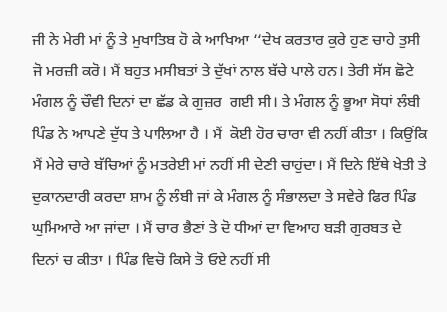ਜੀ ਨੇ ਮੇਰੀ ਮਾਂ ਨੂੰ ਤੇ ਮੁਖਾਤਿਬ ਹੋ ਕੇ ਆਖਿਆ ‘‘ਦੇਖ ਕਰਤਾਰ ਕੁਰੇ ਹੁਣ ਚਾਹੇ ਤੁਸੀ ਜੋ ਮਰਜ਼ੀ ਕਰੋ। ਮੈਂ ਬਹੁਤ ਮਸੀਬਤਾਂ ਤੇ ਦੁੱਖਾਂ ਨਾਲ ਬੱਚੇ ਪਾਲੇ ਹਨ। ਤੇਰੀ ਸੱਸ ਛੋਟੇ ਮੰਗਲ ਨੂੰ ਚੌਵੀ ਦਿਨਾਂ ਦਾ ਛੱਡ ਕੇ ਗੁਜ਼ਰ  ਗਈ ਸੀ। ਤੇ ਮੰਗਲ ਨੂੰ ਭੂਆ ਸੋਧਾਂ ਲੰਬੀ ਪਿੰਡ ਨੇ ਆਪਣੇ ਦੁੱਧ ਤੇ ਪਾਲਿਆ ਹੈ । ਮੈਂ  ਕੋਈ ਹੋਰ ਚਾਰਾ ਵੀ ਨਹੀਂ ਕੀਤਾ । ਕਿਉਂਕਿ ਮੈਂ ਮੇਰੇ ਚਾਰੇ ਬੱਚਿਆਂ ਨੂੰ ਮਤਰੇਈ ਮਾਂ ਨਹੀਂ ਸੀ ਦੇਣੀ ਚਾਹੁਂਦਾ। ਮੈਂ ਦਿਨੇ ਇੱਥੇ ਖੇਤੀ ਤੇ ਦੁਕਾਨਦਾਰੀ ਕਰਦਾ ਸ਼ਾਮ ਨੂੰ ਲੰਬੀ ਜਾਂ ਕੇ ਮੰਗਲ ਨੂੰ ਸੰਭਾਲਦਾ ਤੇ ਸਵੇਰੇ ਫਿਰ ਪਿੰਡ ਘੁਮਿਆਰੇ ਆ ਜਾਂਦਾ । ਮੈਂ ਚਾਰ ਭੈਣਾਂ ਤੇ ਦੋ ਧੀਆਂ ਦਾ ਵਿਆਹ ਬੜੀ ਗੁਰਬਤ ਦੇ ਦਿਨਾਂ ਚ ਕੀਤਾ । ਪਿੰਡ ਵਿਚੋ ਕਿਸੇ ਤੋ ਓਏ ਨਹੀਂ ਸੀ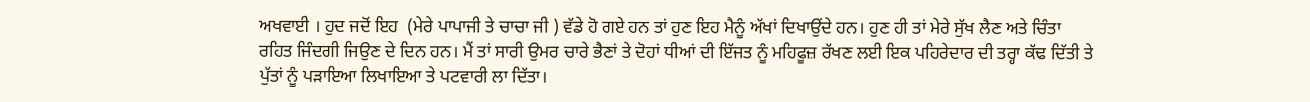ਅਖਵਾਈ । ਹੁਦ ਜਦੋਂ ਇਹ  (ਮੇਰੇ ਪਾਪਾਜੀ ਤੇ ਚਾਚਾ ਜੀ ) ਵੱਡੇ ਹੋ ਗਏ ਹਨ ਤਾਂ ਹੁਣ ਇਹ ਮੈਨੂੰ ਅੱਖਾਂ ਦਿਖਾਉਂਦੇ ਹਨ। ਹੁਣ ਹੀ ਤਾਂ ਮੇਰੇ ਸੁੱਖ ਲੈਣ ਅਤੇ ਚਿੰਤਾ ਰਹਿਤ ਜਿੰਦਗੀ ਜਿਉਣ ਦੇ ਦਿਨ ਹਨ। ਮੈਂ ਤਾਂ ਸਾਰੀ ਉਮਰ ਚਾਰੇ ਭੈਣਾਂ ਤੇ ਦੋਹਾਂ ਧੀਆਂ ਦੀ ਇੱਜਤ ਨੂੰ ਮਹਿਫੂਜ਼ ਰੱਖਣ ਲਈ ਇਕ ਪਹਿਰੇਦਾਰ ਦੀ ਤਰ੍ਹਾ ਕੱਢ ਦਿੱਤੀ ਤੇ ਪੁੱਤਾਂ ਨੂੰ ਪੜਾਇਆ ਲਿਖਾਇਆ ਤੇ ਪਟਵਾਰੀ ਲਾ ਦਿੱਤਾ।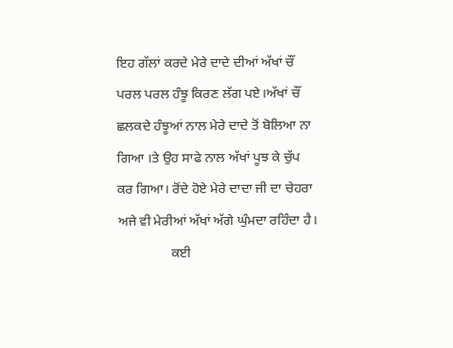ਇਹ ਗੱਲਾਂ ਕਰਦੇ ਮੇਰੇ ਦਾਦੇ ਦੀਆਂ ਅੱਖਾਂ ਚੌਂ ਪਰਲ ਪਰਲ ਹੰਝੂ ਕਿਰਣ ਲੱਗ ਪਏ।ਅੱਖਾਂ ਚੌਂ ਛਲਕਦੇ ਹੰਝੂਆਂ ਨਾਲ ਮੇਰੇ ਦਾਦੇ ਤੋਂ ਬੋਲਿਆ ਨਾ ਗਿਆ ।ਤੇ ਉਹ ਸਾਫੇ ਨਾਲ ਅੱਖਾਂ ਪੂਝ ਕੇ ਚੁੱਪ ਕਰ ਗਿਆ। ਰੋਂਦੇ ਹੋਏ ਮੇਰੇ ਦਾਦਾ ਜੀ ਦਾ ਚੇਹਰਾ ਅਜੇ ਵੀ ਮੇਰੀਆਂ ਅੱਖਾਂ ਅੱਗੇ ਘੁੰਮਦਾ ਰਹਿੰਦਾ ਹੈ।
                ਕਈ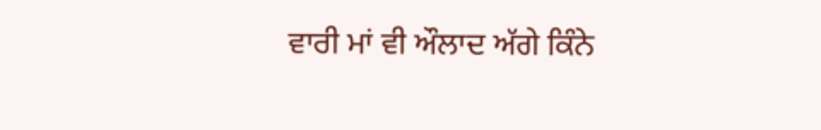ਵਾਰੀ ਮਾਂ ਵੀ ਔਲਾਦ ਅੱਗੇ ਕਿੰਨੇ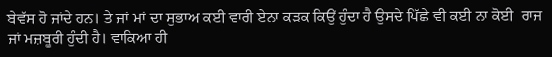ਬੇਵੱਸ ਹੋ ਜਾਂਦੇ ਹਨ। ਤੇ ਜਾਂ ਮਾਂ ਦਾ ਸੁਭਾਅ ਕਈ ਵਾਰੀ ਏਨਾ ਕੜਕ ਕਿਉਂ ਹੁੰਦਾ ਹੈ ਉਸਦੇ ਪਿੱਛੇ ਵੀ ਕਈ ਨਾ ਕੋਈ  ਰਾਜ ਜਾਂ ਮਜ਼ਬੂਰੀ ਹੁੰਦੀ ਹੈ। ਵਾਕਿਆ ਹੀ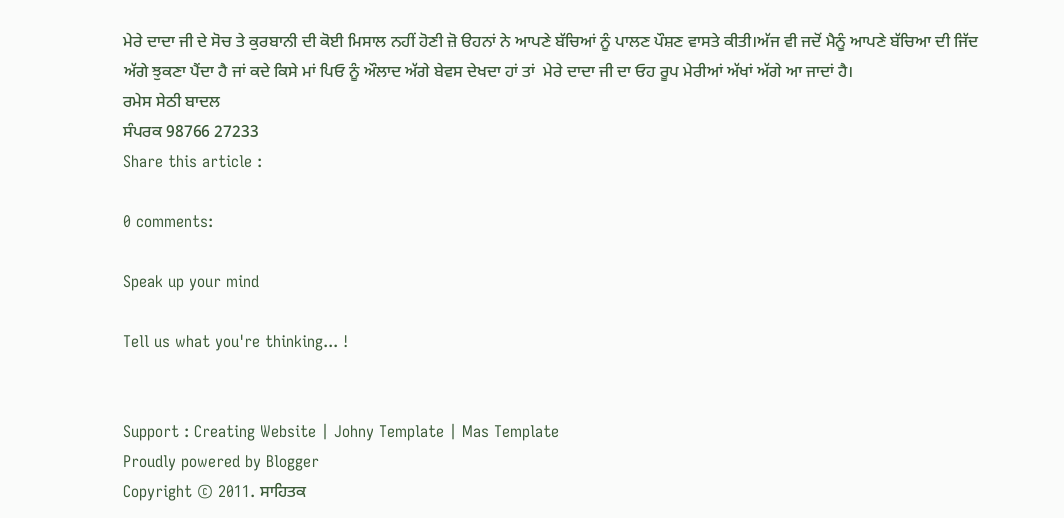ਮੇਰੇ ਦਾਦਾ ਜੀ ਦੇ ਸੋਚ ਤੇ ਕੁਰਬਾਨੀ ਦੀ ਕੋਈ ਮਿਸਾਲ ਨਹੀਂ ਹੋਣੀ ਜ਼ੋ ੳਹਨਾਂ ਨੇ ਆਪਣੇ ਬੱਚਿਆਂ ਨੂੰ ਪਾਲਣ ਪੌਸ਼ਣ ਵਾਸਤੇ ਕੀਤੀ।ਅੱਜ ਵੀ ਜਦੋਂ ਮੈਨੂੰ ਆਪਣੇ ਬੱਚਿਆ ਦੀ ਜਿੱਦ ਅੱਗੇ ਝੁਕਣਾ ਪੈਂਦਾ ਹੈ ਜਾਂ ਕਦੇ ਕਿਸੇ ਮਾਂ ਪਿਓ ਨੂੰ ਔਲਾਦ ਅੱਗੇ ਬੇਵਸ ਦੇਖਦਾ ਹਾਂ ਤਾਂ  ਮੇਰੇ ਦਾਦਾ ਜੀ ਦਾ ਓਹ ਰੂਪ ਮੇਰੀਆਂ ਅੱਖਾਂ ਅੱਗੇ ਆ ਜਾਦਾਂ ਹੈ।
ਰਮੇਸ ਸੇਠੀ ਬਾਦਲ
ਸੰਪਰਕ 98766 27233
Share this article :

0 comments:

Speak up your mind

Tell us what you're thinking... !


Support : Creating Website | Johny Template | Mas Template
Proudly powered by Blogger
Copyright © 2011. ਸਾਹਿਤਕ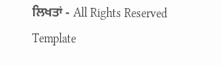ਲਿਖਤਾਂ - All Rights Reserved
Template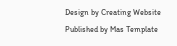Design by Creating Website Published by Mas Template